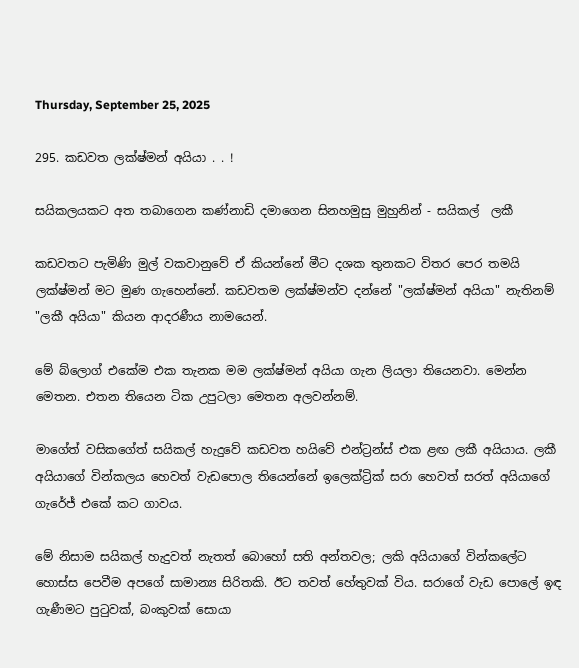Thursday, September 25, 2025

295. කඩවත ලක්ෂ්මන් අයියා . . !

සයිකලයකට අත තබාගෙන කණ්නාඩි දමාගෙන සිනහමුසු මුහුනින් - සයිකල්  ලකී

කඩවතට පැමිණි මුල් වකවානුවේ ඒ කියන්නේ මීට දශක තුනකට විතර පෙර තමයි ලක්ෂ්මන් මට මුණ ගැහෙන්නේ. කඩවතම ලක්ෂ්මන්ව දන්නේ "ලක්ෂ්මන් අයියා" නැතිනම් "ලකී අයියා" කියන ආදරණීය නාමයෙන්.

මේ බ්ලොග් එකේම එක තැනක මම ලක්ෂ්මන් අයියා ගැන ලියලා තියෙනවා. මෙන්න මෙතන. එතන තියෙන ටික උපුටලා මෙතන අලවන්නම්.

මාගේත් වසිකගේත් සයිකල් හැදුවේ කඩවත හයිවේ එන්ට්‍රන්ස් එක ළඟ ලකී අයියාය. ලකී අයියාගේ වින්කලය හෙවත් වැඩපොල තියෙන්නේ ඉලෙක්ට්‍රික් සරා හෙවත් සරත් අයියාගේ ගැරේජ් එකේ කට ගාවය.

මේ නිසාම සයිකල් හැදුවත් නැතත් බොහෝ සති අන්තවල; ලකි අයියාගේ වින්කලේට හොස්ස පෙවීම අපගේ සාමාන්‍ය සිරිතකි. ඊට තවත් හේතුවක් විය. සරාගේ වැඩ පොලේ ඉඳ ගැණීමට පුටුවක්, බංකුවක් සොයා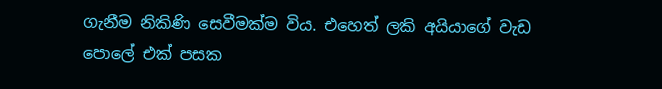ගැනීම නිකිණි සෙවීමක්ම විය. එහෙත් ලකි අයියාගේ වැඩ පොලේ එක් පසක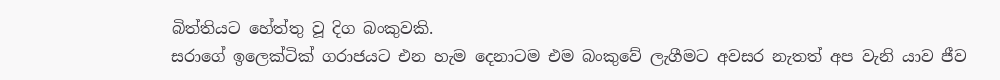බිත්තියට හේත්තු වූ දිග බංකුවකි.
සරාගේ ඉලෙක්ටික් ගරාජයට එන හැම දෙනාටම එම බංකුවේ ලැගීමට අවසර නැතත් අප වැනි යාව ජීව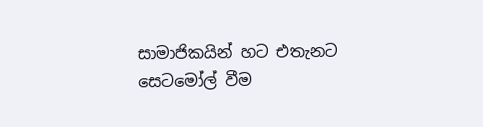සාමාජිකයින් හට එතැනට සෙටමෝල් වීම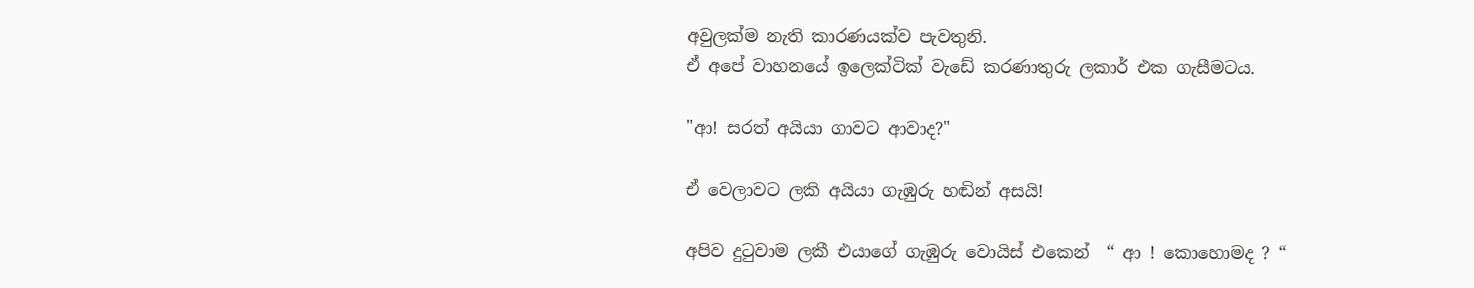අවුලක්ම නැති කාරණයක්ව පැවතුනි.
ඒ අපේ වාහනයේ ඉලෙක්ටික් වැඩේ කරණාතුරු ලකාර් එක ගැසීමටය.

"ආ! සරත් අයියා ගාවට ආවාද?"

ඒ වෙලාවට ලකි අයියා ගැඹුරු හඬින් අසයි!

අපිව දුටුවාම ලකී එයාගේ ගැඹුරු වොයිස් එකෙන්  “ ආ ! කොහොමද ? “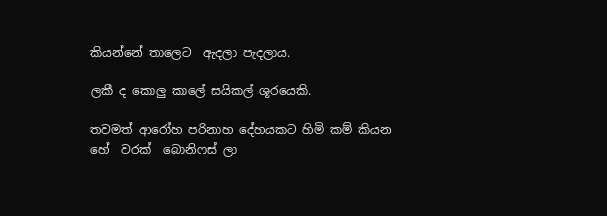කියන්නේ තාලෙට  ඇදලා පැදලාය.

ලකී ද කොලු කාලේ සයිකල් ශූරයෙකි.

තවමත් ආරෝහ පරිනාහ දේහයකට හිමි කම් කියන හේ  වරක්  බොනිෆස් ලා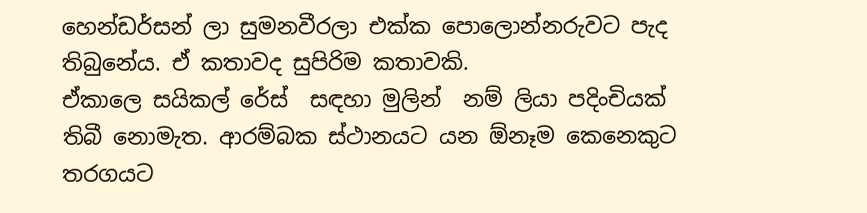හෙන්ඩර්සන් ලා සුමනවීරලා එක්ක පොලොන්නරුවට පැද තිබුනේය. ඒ කතාවද සුපිරිම කතාවකි.
ඒකාලෙ සයිකල් රේස්  සඳහා මුලින්  නම් ලියා පදිංචියක් තිබී නොමැත. ආරම්බක ස්ථානයට යන ඕනෑම කෙනෙකුට තරගයට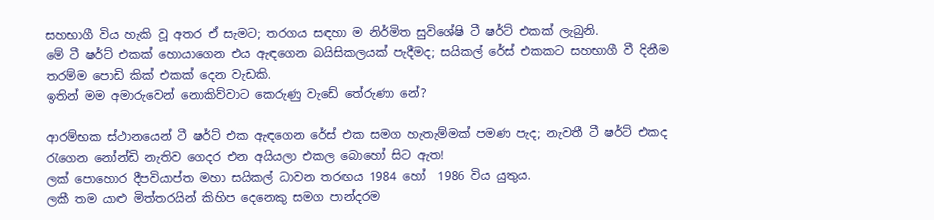සහභාගී විය හැකි වූ අතර ඒ සැමට; තරගය සඳහා ම නිර්මිත සුවිශේෂි ටී ෂර්ට් එකක් ලැබුනි.
මේ ටී ෂර්ට් එකක් හොයාගෙන එය ඇඳගෙන බයිසිකලයක් පැදීමද; සයිකල් රේස් එකකට සහභාගී වී දිනීම  තරම්ම පොඩි කික් එකක් දෙන වැඩකි.
ඉතින් මම අමාරුවෙන් නොකිව්වාට කෙරුණු වැඩේ තේරුණා නේ?

ආරම්භක ස්ථානයෙන් ටී ෂර්ට් එක ඇඳගෙන රේස් එක සමග හැතැම්මක් පමණ පැද; නැවතී ටී ෂර්ට් එකද රැගෙන නෝන්ඩි නැතිව ගෙදර එන අයියලා එකල බොහෝ සිට ඇත!
ලක් පොහොර දීපවියාප්ත මහා සයිකල් ධාවන තරඟය 1984 හෝ  1986 විය යුතුය.
ලකී තම යාළු මිත්තරයින් කිහිප දෙනෙකු සමග පාන්දරම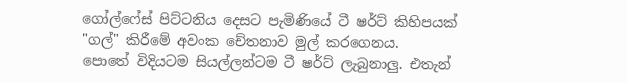ගෝල්ෆේස් පිට්ටනිය දෙසට පැමිණියේ ටී ෂර්ට් කිහිපයක් "ගල්" කිරීමේ අවංක චේතනාව මුල් කරගෙනය.
පොතේ විදියටම සියල්ලන්ටම ටී ෂර්ට් ලැබුනාලු. එතැන්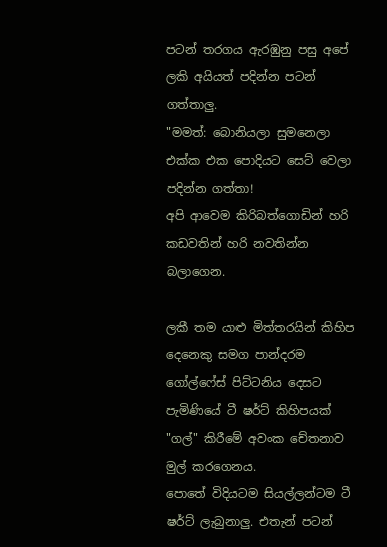පටන් තරගය ඇරඹුනු පසු අපේ ලකි අයියත් පදින්න පටන් ගත්තාලු.
"මමත්: බොනියලා සුමනෙලා එක්ක එක පොදියට සෙට් වෙලා පදින්න ගත්තා!
අපි ආවෙම කිරිබත්ගොඩින් හරි කඩවතින් හරි නවතින්න බලාගෙන.

ලකී තම යාළු මිත්තරයින් කිහිප දෙනෙකු සමග පාන්දරම ගෝල්ෆේස් පිට්ටනිය දෙසට පැමිණියේ ටී ෂර්ට් කිහිපයක් "ගල්" කිරීමේ අවංක චේතනාව මුල් කරගෙනය.
පොතේ විදියටම සියල්ලන්ටම ටී ෂර්ට් ලැබුනාලු. එතැන් පටන්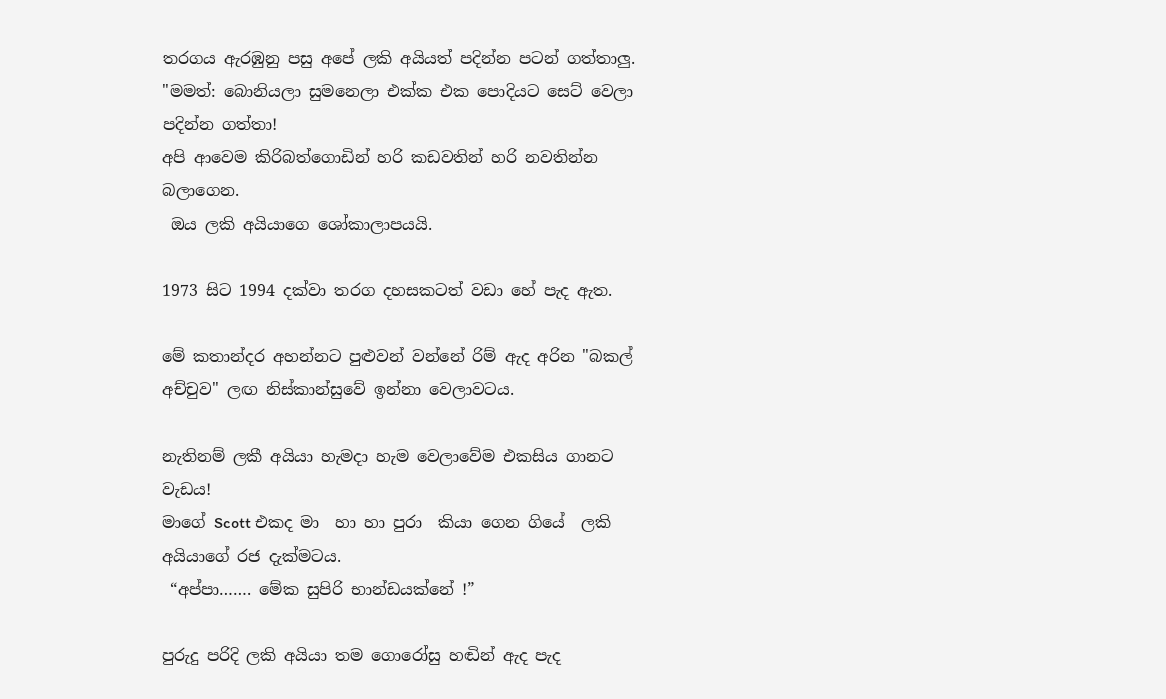තරගය ඇරඹුනු පසු අපේ ලකි අයියත් පදින්න පටන් ගත්තාලු.
"මමත්: බොනියලා සුමනෙලා එක්ක එක පොදියට සෙට් වෙලා පදින්න ගත්තා!
අපි ආවෙම කිරිබත්ගොඩින් හරි කඩවතින් හරි නවතින්න බලාගෙන.
 ඔය ලකි අයියාගෙ ශෝකාලාපයයි.

1973 සිට 1994 දක්වා තරග දහසකටත් වඩා හේ පැද ඇත.

මේ කතාන්දර අහන්නට පුළුවන් වන්නේ රිම් ඇද අරින "බකල් අච්චුව" ලඟ නිස්කාන්සුවේ ඉන්නා වෙලාවටය.

නැතිනම් ලකී අයියා හැමදා හැම වෙලාවේම එකසිය ගානට වැඩය!
මාගේ Scott එකද මා  හා හා පුරා  කියා ගෙන ගියේ  ලකි අයියාගේ රජ දැක්මටය.
 “අප්පා……. මේක සුපිරි භාන්ඩයක්නේ !”

පුරුදු පරිදි ලකි අයියා තම ගොරෝසු හඬින් ඇද පැද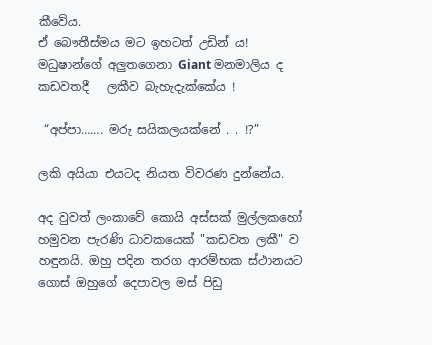කීවේය.
ඒ බෞතීස්මය මට ඉහටත් උඩින් ය!
මධුෂාන්ගේ අලුතගෙනා Giant මනමාලිය ද කඩවතදී   ලකීව බැහැදැක්කේය !

 “අප්පා……. මරු සයිකලයක්නේ . . !?”

ලකි අයියා එයටද නියත විවරණ දුන්නේය.

අද වුවත් ලංකාවේ කොයි අස්සක් මුල්ලකහෝ හමුවන පැරණි ධාවකයෙක් "කඩවත ලකී" ව හඳුනයි. ඔහු පදින තරග ආරම්භක ස්ථානයට ගොස් ඔහුගේ දෙපාවල මස් පිඩු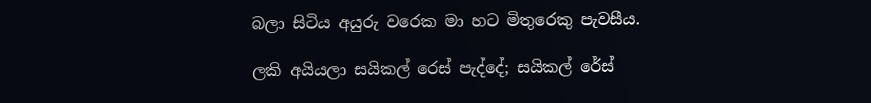බලා සිටිය අයුරු වරෙක මා හට මිතුරෙකු පැවසීය.

ලකි අයියලා සයිකල් රෙස් පැද්දේ; සයිකල් රේස්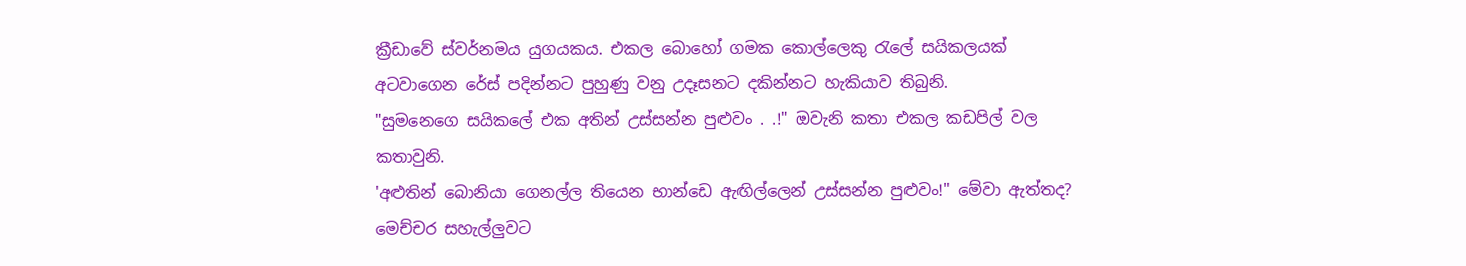ක්‍රීඩාවේ ස්වර්නමය යුගයකය. එකල බොහෝ ගමක කොල්ලෙකු රැලේ සයිකලයක් අටවාගෙන රේස් පදින්නට පුහුණු වනු උදෑසනට දකින්නට හැකියාව තිබුනි.
"සුමනෙගෙ සයිකලේ එක අතින් උස්සන්න පුළුවං . .!" ඔවැනි කතා එකල කඩපිල් වල කතාවුනි.
'අළුතින් බොනියා ගෙනල්ල තියෙන භාන්ඩෙ ඇඟිල්ලෙන් උස්සන්න පුළුවං!" මේවා ඇත්තද? මෙච්චර සහැල්ලුවට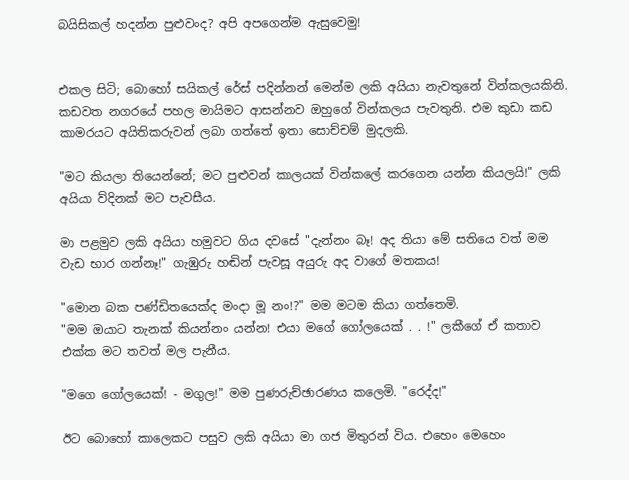බයිසිකල් හදන්න පුළුවංද? අපි අපගෙන්ම ඇසුවෙමු!


එකල සිටි; බොහෝ සයිකල් රේස් පදින්නන් මෙන්ම ලකි අයියා නැවතුනේ වින්කලයකිනි. කඩවත නගරයේ පහල මායිමට ආසන්නව ඔහුගේ වින්කලය පැවතුනි. එම කුඩා කඩ කාමරයට අයිතිකරුවන් ලබා ගත්තේ ඉතා සොච්චම් මුදලකි.

"මට කියලා තියෙන්නේ; මට පුළුවන් කාලයක් වින්කලේ කරගෙන යන්න කියලයි!" ලකි අයියා ව්දිනක් මට පැවසීය.

මා පළමුව ලකි අයියා හමුවට ගිය දවසේ "දැන්නං බෑ! අද තියා මේ සතියෙ වත් මම වැඩ භාර ගන්නෑ!" ගැඹුරු හඬින් පැවසූ අයුරු අද වාගේ මතකය!

"මොන බක පණ්ඩිතයෙක්ද මංදා මූ නං!?" මම මටම කියා ගත්තෙමි.
"මම ඔයාට තැනක් කියන්නං යන්න! එයා මගේ ගෝලයෙක් . . !" ලකීගේ ඒ කතාව එක්ක මට තවත් මල පැනීය.

"මගෙ ගෝලයෙක්! - මගුල!" මම පුණරුච්ඡාරණය කලෙමි. "රෙද්ද!"

ඊට බොහෝ කාලෙකට පසුව ලකි අයියා මා ගජ මිතුරන් විය. එහෙං මෙහෙං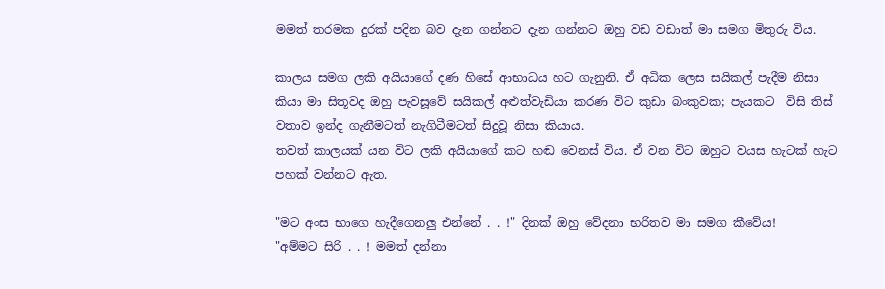මමත් තරමක දුරක් පදින බව දැන ගන්නට දැන ගන්නට ඔහු වඩ වඩාත් මා සමග මිතුරු විය.

කාලය සමග ලකි අයියාගේ දණ හිසේ ආභාධය හට ගැනුනි. ඒ අධික ලෙස සයිකල් පැදීම නිසා කියා මා සිතූවද ඔහු පැවසූවේ සයිකල් අළුත්වැඩියා කරණ විට කුඩා බංකුවක; පැයකට  විසි තිස් වතාව ඉන්ද ගැනීමටත් නැගිටීමටත් සිදුවූ නිසා කියාය.
තවත් කාලයක් යන විට ලකි අයියාගේ කට හඬ වෙනස් විය. ඒ වන විට ඔහුට වයස හැටක් හැට පහක් වන්නට ඇත.

"මට අංස භාගෙ හැදීගෙනලු එන්නේ . . !" දිනක් ඔහු වේදනා භරිතව මා සමග කීවේය!
"අම්මට සිරි . . ! මමත් දන්නා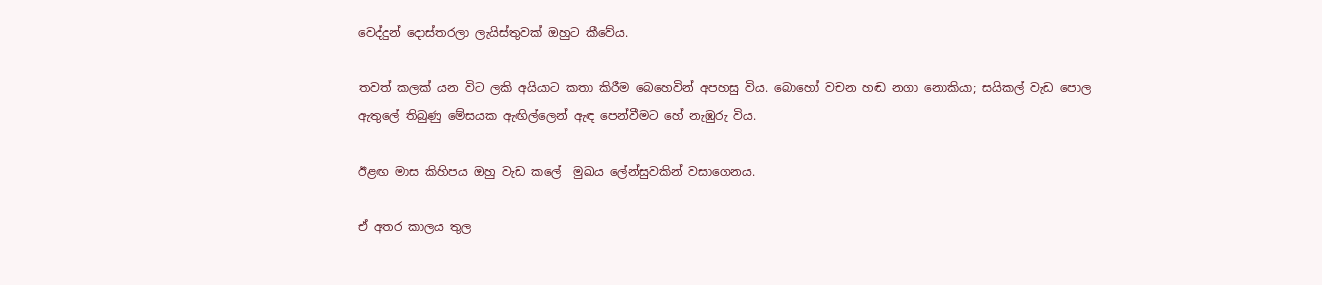වෙද්දුන් දොස්තරලා ලැයිස්තුවක් ඔහුට කීවේය.

තවත් කලක් යන විට ලකි අයියාට කතා කිරීම බෙහෙවින් අපහසු විය. බොහෝ වචන හඬ නගා නොකියා; සයිකල් වැඩ පොල ඇතුලේ තිබුණු මේසයක ඇඟිල්ලෙන් ඇඳ පෙන්වීමට හේ නැඹුරු විය.

ඊළඟ මාස කිහිපය ඔහු වැඩ කලේ  මුඛය ලේන්සුවකින් වසාගෙනය.

ඒ අතර කාලය තුල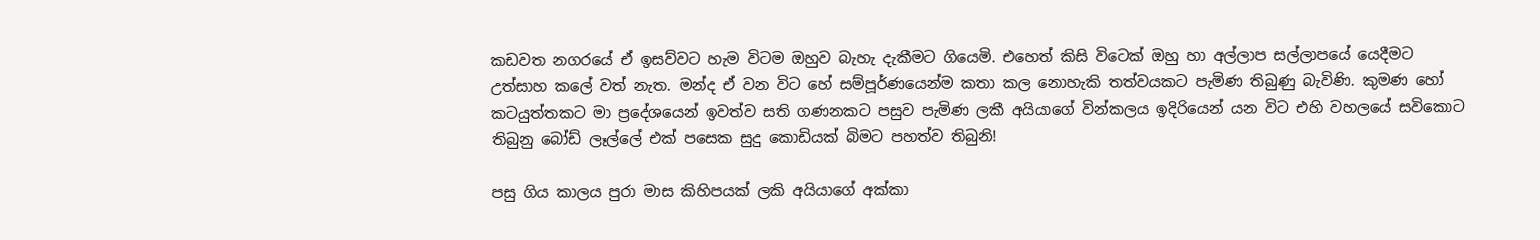කඩවත නගරයේ ඒ ඉසව්වට හැම විටම ඔහුව බැහැ දැකීමට ගියෙමි. එහෙත් කිසි විටෙක් ඔහු හා අල්ලාප සල්ලාපයේ යෙදීමට උත්සාහ කලේ වත් නැත. මන්ද ඒ වන විට හේ සම්පූර්ණයෙන්ම කතා කල නොහැකි තත්වයකට පැමිණ තිබුණු බැවිණි. කුමණ හෝ කටයුත්තකට මා ප්‍රදේශයෙන් ඉවත්ව සති ගණනකට පසුව පැමිණ ලකී අයියාගේ වින්කලය ඉදිරියෙන් යන විට එහි වහලයේ සවිකොට තිබුනු බෝඩ් ලෑල්ලේ එක් පසෙක සුදු කොඩියක් බිමට පහත්ව තිබුනි!

පසු ගිය කාලය පුරා මාස කිහිපයක් ලකි අයියාගේ අක්කා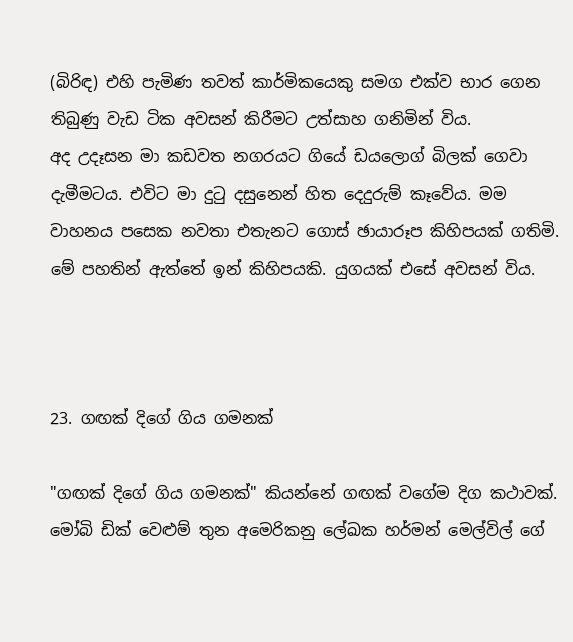(බිරිඳ) එහි පැමිණ තවත් කාර්මිකයෙකු සමග එක්ව භාර ගෙන තිබුණු වැඩ ටික අවසන් කිරීමට උත්සාහ ගනිමින් විය.
අද උදෑසන මා කඩවත නගරයට ගියේ ඩයලොග් බිලක් ගෙවා දැමීමටය. එවිට මා දුටු දසුනෙන් හිත දෙදුරුම් කෑවේය. මම වාහනය පසෙක නවතා එතැනට ගොස් ඡායාරූප කිහිපයක් ගතිමි. මේ පහතින් ඇත්තේ ඉන් කිහිපයකි. යුගයක් එසේ අවසන් විය.



23. ගඟක් දිගේ ගිය ගමනක්

"ගඟක් දිගේ ගිය ගමනක්" කියන්නේ ගඟක් වගේම දිග කථාවක්. මෝබි ඩික් වෙළුම් තුන අමෙරිකනු ලේඛක හර්මන් මෙල්විල් ගේ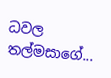ධවල තල්මසාගේ...